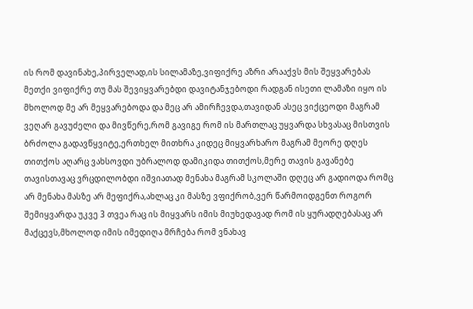ის რომ დავინახე,პირველად,ის სილამაზე,ვიფიქრე აზრი არააქვს მის შეყვარებას მეთქი ვიფიქრე თუ მას შევიყვარებდი დავიტანჯებოდი რადგან ისეთი ლამაზი იყო ის მხოლოდ მე არ მეყვარებოდა და მეც არ ამირჩევდა,თავიდან ასეც ვიქცეოდი მაგრამ ვეღარ გავუძელი და მივწერე,რომ გავიგე რომ ის მართლაც უყვარდა სხვასაც მისთვის ბრძოლა გადავწყვიტე,ერთხელ მითხრა კიდეც მიყვარხარო მაგრამ მეორე დღეს თითქოს აღარც ვახსოვდი უბრალოდ დამიკიდა თითქოს,მერე თავის გავანებე თავისთავაც ვრცდილობდი იშვიათად მენახა მაგრამ სკოლაში დღეც არ გადიოდა რომც არ მენახა მასზე არ მეფიქრა,ახლაც კი მასზე ვფიქრობ,ვერ წარმოიდგენთ როგორ შემიყვარდა უკვე 3 თვეა რაც ის მიყვარს იმის მიუხედავად რომ ის ყურადღებასაც არ მაქცევს,მხოლოდ იმის იმედიღა მრჩება რომ ვნახავ